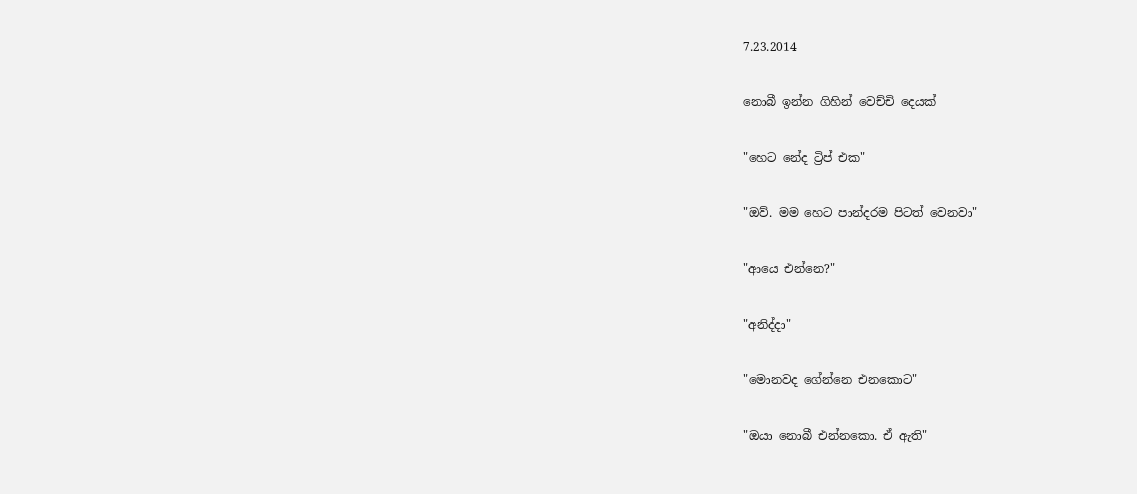7.23.2014

නොබී ඉන්න ගිහින් වෙච්චි දෙයක්

"හෙට නේද ට්‍රිප් එක"

"ඔව්. මම හෙට පාන්දරම පිටත් වෙනවා"

"ආයෙ එන්නෙ?"

"අනිද්දා"

"මොනවද ගේන්නෙ එනකොට"

"ඔයා නොබී එන්නකො. ඒ ඇති"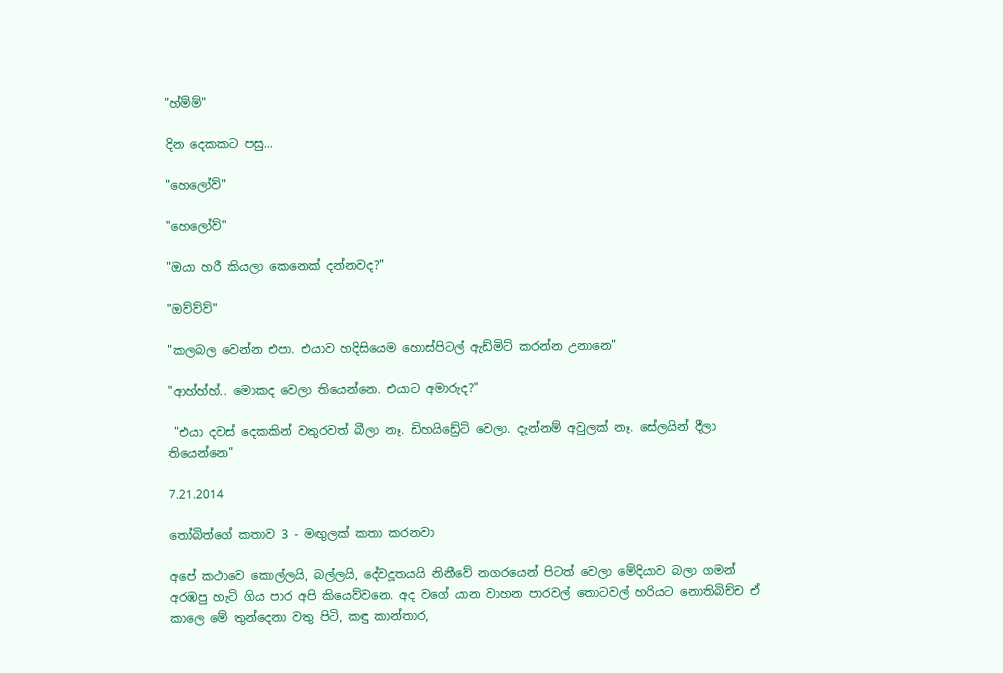"හ්ම්ම්"

දින දෙකකට පසු...

"හෙලෝව්"

"හෙලෝව්"

"ඔයා හරී කියලා කෙනෙක් දන්නවද?"

"ඔව්ව්ව්"

"කලබල වෙන්න එපා. එයාව හදිසියෙම හොස්පිටල් ඇඩ්මිට් කරන්න උනානෙ"

"ආහ්හ්හ්.. මොකද වෙලා තියෙන්නෙ. එයාට අමාරුද?"

 "එයා දවස් දෙකකින් වතුරවත් බීලා නෑ. ඩිහයිඩ්‍රේට් වෙලා. දැන්නම් අවුලක් නෑ. සේලයින් දීලා තියෙන්නෙ"

7.21.2014

තෝබිත්ගේ කතාව 3 - මඟුලක් කතා කරනවා

අපේ කථාවෙ කොල්ලයි, බල්ලයි, දේවදූතයයි නිනීවේ නගරයෙන් පිටත් වෙලා මේදියාව බලා ගමන් අරඹපු හැටි ගිය පාර අපි කියෙව්වනෙ. අද වගේ යාන වාහන පාරවල් තොටවල් හරියට නොතිබිච්ච ඒ කාලෙ මේ තුන්දෙනා වතු පිටි, කඳු කාන්තාර,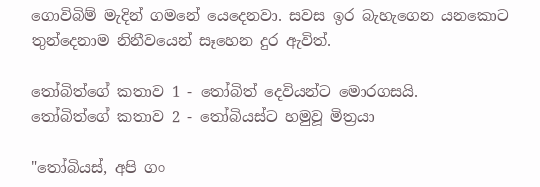ගොවිබිම් මැදින් ගමනේ යෙදෙනවා. සවස ඉර බැහැගෙන යනකොට තුන්දෙනාම නිනීවයෙන් සෑහෙන දුර ඇවිත්.

තෝබිත්ගේ කතාව 1 - තෝබිත් දෙවියන්ට මොරගසයි.
තෝබිත්ගේ කතාව 2 - තෝබියස්ට හමුවූ මිත්‍රයා

"තෝබියස්, අපි ගං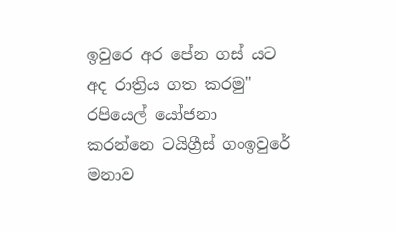ඉවුරෙ අර පේන ගස් යට අද රාත්‍රිය ගත කරමු" රපියෙල් යෝජනා කරන්නෙ ටයිග්‍රීස් ගංඉවුරේ මනාව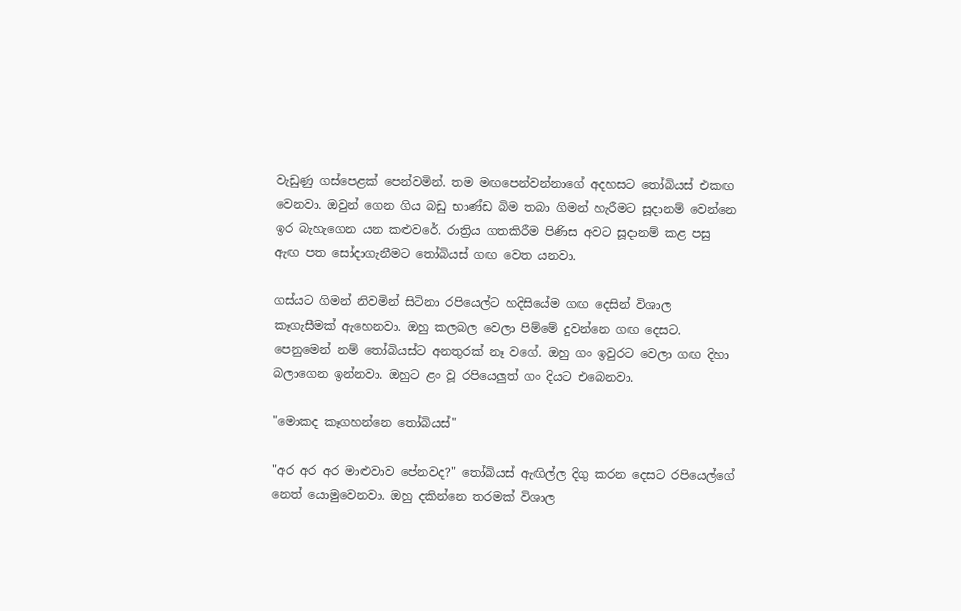වැඩුණු ගස්පෙළක් පෙන්වමින්. තම මඟපෙන්වන්නාගේ අදහසට තෝබියස් එකඟ වෙනවා. ඔවුන් ගෙන ගිය බඩු භාණ්ඩ බිම තබා ගිමන් හැරීමට සූදානම් වෙන්නෙ ඉර බැහැගෙන යන කළුවරේ. රාත්‍රිය ගතකිරීම පිණිස අවට සූදානම් කළ පසු ඇඟ පත සෝදාගැනීමට තෝබියස් ගඟ වෙත යනවා.

ගස්යට ගිමන් නිවමින් සිටිනා රපියෙල්ට හදිසියේම ගඟ දෙසින් විශාල කෑගැසීමක් ඇහෙනවා. ඔහු කලබල වෙලා පිම්මේ දුවන්නෙ ගඟ දෙසට. පෙනුමෙන් නම් තෝබියස්ට අනතුරක් නෑ වගේ. ඔහු ගං ඉවුරට වෙලා ගඟ දිහා බලාගෙන ඉන්නවා. ඔහුට ළං වූ රපියෙලුත් ගං දියට එබෙනවා.

"මොකද කෑගහන්නෙ තෝබියස්"

"අර අර අර මාළුවාව පේනවද?" තෝබියස් ඇඟිල්ල දිගු කරන දෙසට රපියෙල්ගේ නෙත් යොමුවෙනවා. ඔහු දකින්නෙ තරමක් විශාල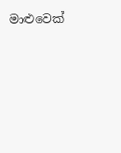මාළුවෙක්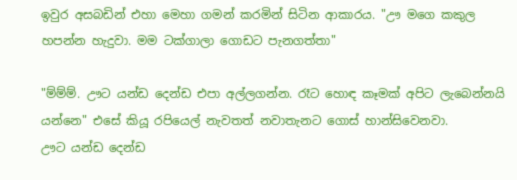ඉවුර අසබඩින් එහා මෙහා ගමන් කරමින් සිටින ආකාරය. "ඌ මගෙ කකුල හපන්න හැදුවා. මම ටක්ගාලා ගොඩට පැනගත්තා"

"ම්ම්ම්. ඌට යන්ඩ දෙන්ඩ එපා අල්ලගන්න. රෑට හොඳ කෑමක් අපිට ලැබෙන්නයි යන්නෙ" එසේ කියූ රපියෙල් නැවතත් නවාතැනට ගොස් හාන්සිවෙනවා.
ඌට යන්ඩ දෙන්ඩ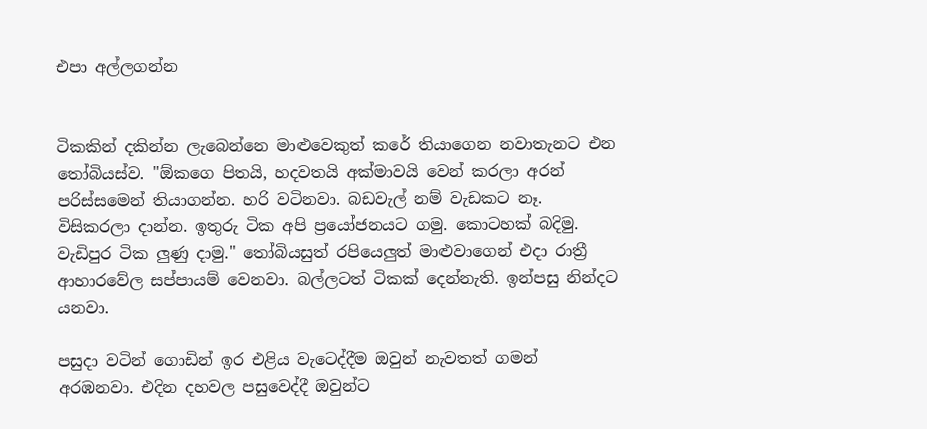එපා අල්ලගන්න


ටිකකින් දකින්න ලැබෙන්නෙ මාළුවෙකුත් කරේ තියාගෙන නවාතැනට එන තෝබියස්ව. "ඕකගෙ පිතයි, හදවතයි අක්මාවයි වෙන් කරලා අරන් පරිස්සමෙන් තියාගන්න. හරි වටිනවා. බඩවැල් නම් වැඩකට නෑ. විසිකරලා දාන්න. ඉතුරු ටික අපි ප්‍රයෝජනයට ගමු. කොටහක් බදිමු. වැඩිපුර ටික ලුණු දාමු." තෝබියසුත් රපියෙලුත් මාළුවාගෙන් එදා රාත්‍රී ආහාරවේල සප්පායම් වෙනවා. බල්ලටත් ටිකක් දෙන්නැති. ඉන්පසු නින්දට යනවා.

පසුදා වටින් ගොඩින් ඉර එළිය වැටෙද්දීම ඔවුන් නැවතත් ගමන් අරඹනවා. එදින දහවල පසුවෙද්දී ඔවුන්ට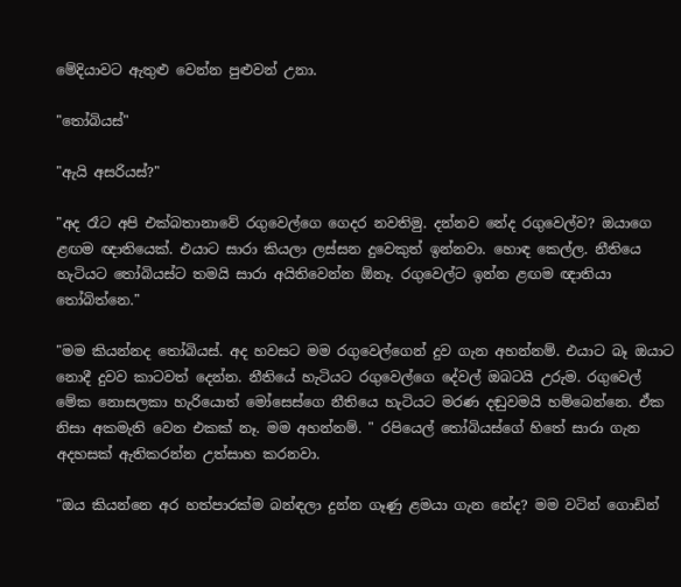මේදියාවට ඇතුළු වෙන්න පුළුවන් උනා.

"තෝබියස්"

"ඇයි අසරියස්?"

"අද රෑට අපි එක්බතානාවේ රගුවෙල්ගෙ ගෙදර නවතිමු. දන්නව නේද රගුවෙල්ව? ඔයාගෙ ළඟම ඥාතියෙක්. එයාට සාරා කියලා ලස්සන දුවෙකුත් ඉන්නවා. හොඳ කෙල්ල. නීතියෙ හැටියට තෝබියස්ට තමයි සාරා අයිතිවෙන්න ඕනෑ. රගුවෙල්ට ඉන්න ළඟම ඥාතියා තෝබිත්නෙ."

"මම කියන්නද තෝබියස්. අද හවසට මම රගුවෙල්ගෙන් දුව ගැන අහන්නම්. එයාට බෑ ඔයාට නොදී දුවව කාටවත් දෙන්න. නීතියේ හැටියට රගුවෙල්ගෙ දේවල් ඔබටයි උරුම. රගුවෙල් මේක නොසලකා හැරියොත් මෝසෙස්ගෙ නීතියෙ හැටියට මරණ දඬුවමයි හම්බෙන්නෙ. ඒක නිසා අකමැති වෙන එකක් නෑ. මම අහන්නම්. " රපියෙල් තෝබියස්ගේ හිතේ සාරා ගැන අදහසක් ඇතිකරන්න උත්සාහ කරනවා.

"ඔය කියන්නෙ අර හත්පාරක්ම බන්ඳලා දුන්න ගෑණු ළමයා ගැන නේද? මම වටින් ගොඩින්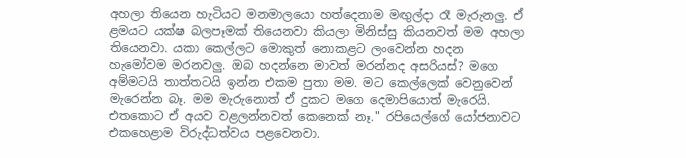අහලා තියෙන හැටියට මනමාලයො හත්දෙනාම මඟුල්දා රෑ මැරුනලු. ඒ ළමයට යක්ෂ බලපෑමක් තියෙනවා කියලා මිනිස්සු කියනවත් මම අහලා තියෙනවා. යකා කෙල්ලට මොකුත් නොකළට ලංවෙන්න හදන හැමෝවම මරනවලු. ඔබ හදන්නෙ මාවත් මරන්නද අසරියස්? මගෙ අම්මටයි තාත්තටයි ඉන්න එකම පුතා මම. මට කෙල්ලෙක් වෙනුවෙන් මැරෙන්න බෑ. මම මැරුනොත් ඒ දුකට මගෙ දෙමාපියොත් මැරෙයි. එතකොට ඒ අයව වළලන්නවත් කෙනෙක් නෑ." රපියෙල්ගේ යෝජනාවට එකහෙළාම විරුද්ධත්වය පළවෙනවා.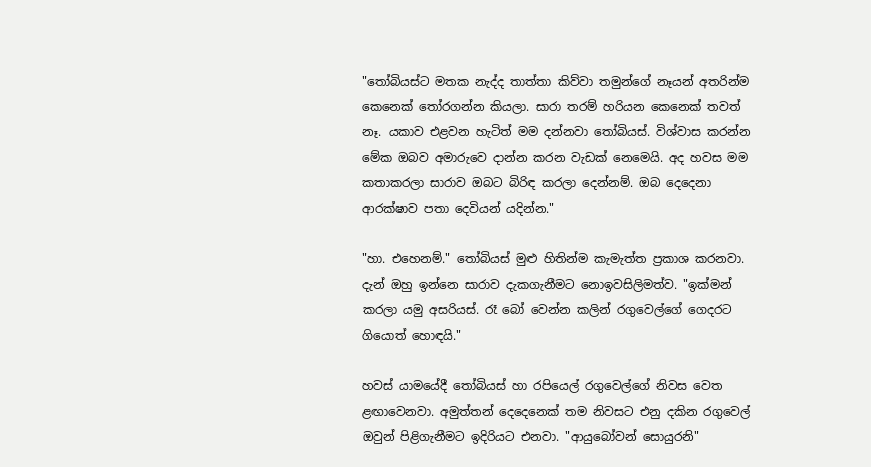"තෝබියස්ට මතක නැද්ද තාත්තා කිව්වා තමුන්ගේ නෑයන් අතරින්ම කෙනෙක් තෝරගන්න කියලා. සාරා තරම් හරියන කෙනෙක් තවත් නෑ. යකාව එළවන හැටිත් මම දන්නවා තෝබියස්. විශ්වාස කරන්න මේක ඔබව අමාරුවෙ දාන්න කරන වැඩක් නෙමෙයි. අද හවස මම කතාකරලා සාරාව ඔබට බිරිඳ කරලා දෙන්නම්. ඔබ දෙදෙනා ආරක්ෂාව පතා දෙවියන් යදින්න."

"හා. එහෙනම්." තෝබියස් මුළු හිතින්ම කැමැත්ත ප්‍රකාශ කරනවා. දැන් ඔහු ඉන්නෙ සාරාව දැකගැනීමට නොඉවසිලිමත්ව. "ඉක්මන් කරලා යමු අසරියස්. රෑ බෝ වෙන්න කලින් රගුවෙල්ගේ ගෙදරට ගියොත් හොඳයි."

හවස් යාමයේදී තෝබියස් හා රපියෙල් රගුවෙල්ගේ නිවස වෙත ළඟාවෙනවා. අමුත්තන් දෙදෙනෙක් තම නිවසට එනු දකින රගුවෙල් ඔවුන් පිළිගැනීමට ඉදිරියට එනවා. "ආයුබෝවන් සොයුරනි"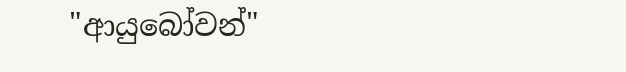"ආයුබෝවන්"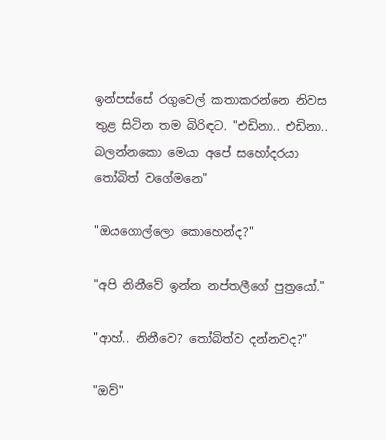ඉන්පස්සේ රගුවෙල් කතාකරන්නෙ නිවස තුළ සිටින තම බිරිඳට. "එඩිනා.. එඩිනා.. බලන්නකො මෙයා අපේ සහෝදරයා තෝබිත් වගේමනෙ"

"ඔයගොල්ලො කොහෙන්ද?"

"අපි නිනීවේ ඉන්න නප්තලීගේ පුත්‍රයෝ."

"ආහ්.. නිනීවෙ? තෝබිත්ව දන්නවද?"

"ඔව්"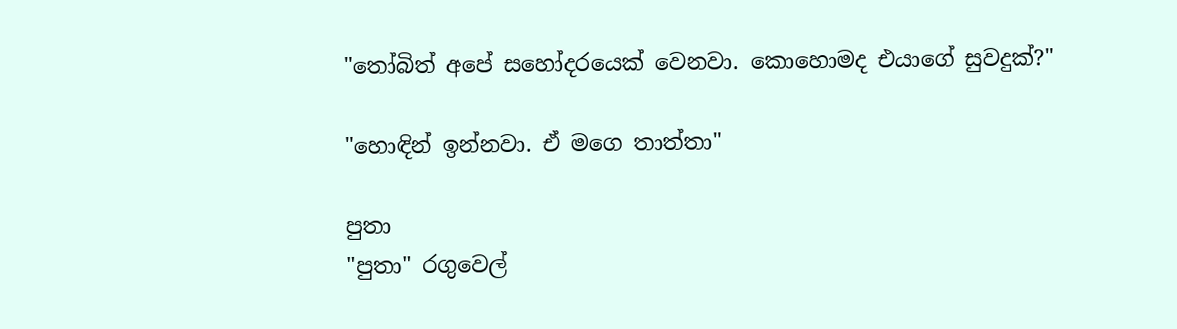"තෝබිත් අපේ සහෝදරයෙක් වෙනවා. කොහොමද එයාගේ සුවදුක්?"

"හොඳින් ඉන්නවා. ඒ මගෙ තාත්තා"

පුතා
"පුතා" රගුවෙල්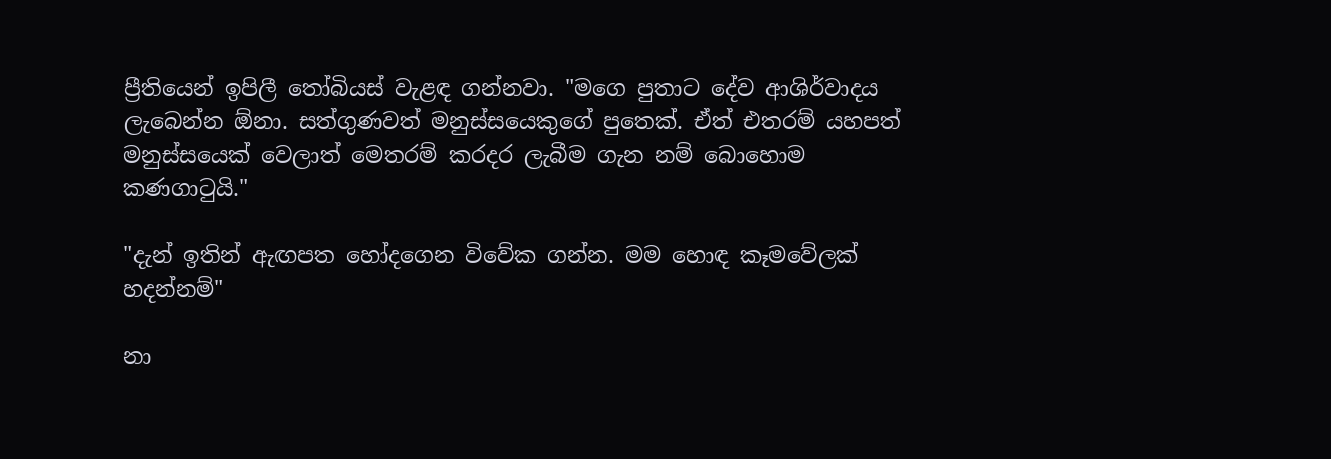ප්‍රීතියෙන් ඉපිලී තෝබියස් වැළඳ ගන්නවා. "මගෙ පුතාට දේව ආශිර්වාදය ලැබෙන්න ඕනා. සත්ගුණවත් මනුස්සයෙකුගේ පුතෙක්. ඒත් එතරම් යහපත් මනුස්සයෙක් වෙලාත් මෙතරම් කරදර ලැබීම ගැන නම් බොහොම කණගාටුයි."

"දැන් ඉතින් ඇඟපත හෝදගෙන විවේක ගන්න. මම හොඳ කෑමවේලක් හදන්නම්"

නා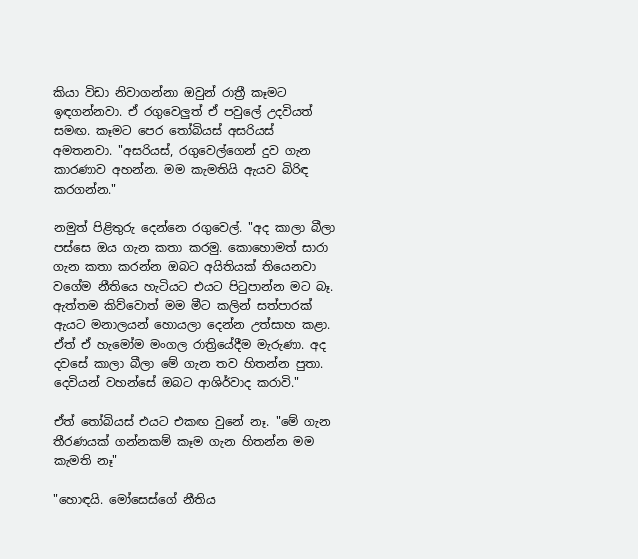කියා විඩා නිවාගන්නා ඔවුන් රාත්‍රී කෑමට ඉඳගන්නවා. ඒ රගුවෙලුත් ඒ පවුලේ උදවියත් සමඟ. කෑමට පෙර තෝබියස් අසරියස් අමතනවා. "අසරියස්, රගුවෙල්ගෙන් දුව ගැන කාරණාව අහන්න. මම කැමතියි ඇයව බිරිඳ කරගන්න."

නමුත් පිළිතුරු දෙන්නෙ රගුවෙල්. "අද කාලා බීලා පස්සෙ ඔය ගැන කතා කරමු. කොහොමත් සාරා ගැන කතා කරන්න ඔබට අයිතියක් තියෙනවා වගේම නීතියෙ හැටියට එයට පිටුපාන්න මට බෑ. ඇත්තම කිව්වොත් මම මීට කලින් සත්පාරක් ඇයට මනාලයන් හොයලා දෙන්න උත්සාහ කළා. ඒත් ඒ හැමෝම මංගල රාත්‍රියේදීම මැරුණා. අද දවසේ කාලා බීලා මේ ගැන තව හිතන්න පුතා. දෙවියන් වහන්සේ ඔබට ආශිර්වාද කරාවි."

ඒත් තෝබියස් එයට එකඟ වුනේ නෑ. "මේ ගැන තීරණයක් ගන්නකම් කෑම ගැන හිතන්න මම කැමති නෑ"

"හොඳයි. මෝසෙස්ගේ නීතිය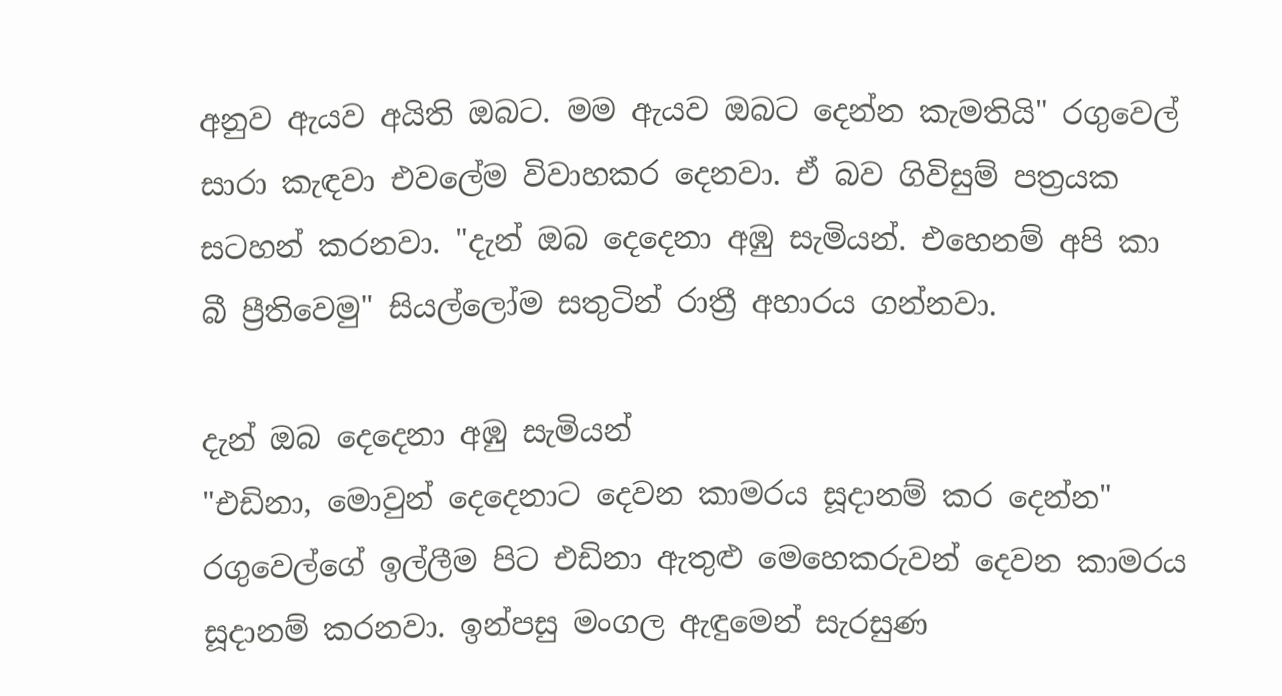අනුව ඇයව අයිති ඔබට. මම ඇයව ඔබට දෙන්න කැමතියි" රගුවෙල් සාරා කැඳවා එවලේම විවාහකර දෙනවා. ඒ බව ගිවිසුම් පත්‍රයක සටහන් කරනවා. "දැන් ඔබ දෙදෙනා අඹු සැමියන්. එහෙනම් අපි කා බී ප්‍රීතිවෙමු" සියල්ලෝම සතුටින් රාත්‍රී අහාරය ගන්නවා.

දැන් ඔබ දෙදෙනා අඹු සැමියන්
"එඩිනා, මොවුන් දෙදෙනාට දෙවන කාමරය සූදානම් කර දෙන්න" රගුවෙල්ගේ ඉල්ලීම පිට එඩිනා ඇතුළු මෙහෙකරුවන් දෙවන කාමරය සූදානම් කරනවා. ඉන්පසු මංගල ඇඳුමෙන් සැරසුණ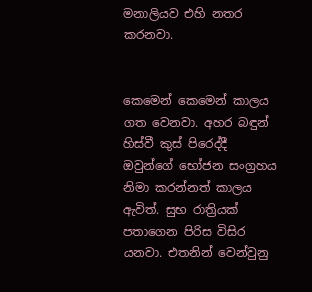මනාලියව එහි නතර කරනවා.


කෙමෙන් කෙමෙන් කාලය ගත වෙනවා. අහර බඳුන් හිස්වී කුස් පිරෙද්දී ඔවුන්ගේ භෝජන සංග්‍රහය නිමා කරන්නත් කාලය ඇවිත්. සුභ රාත්‍රියක් පතාගෙන පිරිස විසිර යනවා. එතනින් වෙන්වුනු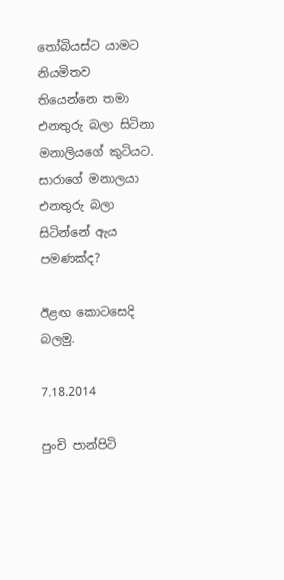තෝබියස්ට යාමට නියමිතව තියෙන්නෙ තමා එනතුරු බලා සිටිනා මනාලියගේ කුටියට. සාරාගේ මනාලයා එනතුරු බලා සිටින්නේ ඇය පමණක්ද?

ඊළඟ කොටසෙදි බලමු.

7.18.2014

පුංචි පාන්පිටි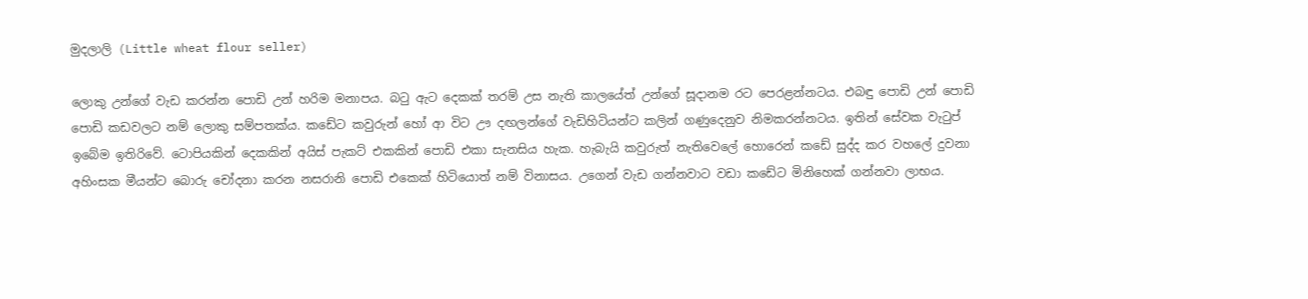මුදලාලි (Little wheat flour seller)

ලොකු උන්ගේ වැඩ කරන්න පොඩි උන් හරිම මනාපය. බටු ඇට දෙකක් තරම් උස නැති කාලයේත් උන්ගේ සූදානම රට පෙරළන්නටය. එබඳු පොඩි උන් පොඩි පොඩි කඩවලට නම් ලොකු සම්පතක්ය. කඩේට කවුරුන් හෝ ආ විට ඌ දඟලන්ගේ වැඩිහිටියන්ට කලින් ගණුදෙනුව නිමකරන්නටය. ඉතින් සේවක වැටුප් ඉබේම ඉතිරිවේ. ටොපියකින් දෙකකින් අයිස් පැකට් එකකින් පොඩි එකා සැනසිය හැක. හැබැයි කවුරුත් නැතිවෙලේ හොරෙන් කඩේ සුද්ද කර වහලේ දුවනා අහිංසක මීයන්ට බොරු චෝදනා කරන නසරානි පොඩි එකෙක් හිටියොත් නම් විනාසය. උගෙන් වැඩ ගන්නවාට වඩා කඩේට මිනිහෙක් ගන්නවා ලාභය.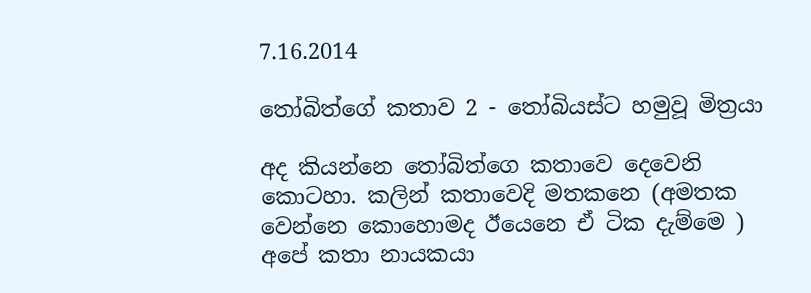7.16.2014

තෝබිත්ගේ කතාව 2 - තෝබියස්ට හමුවූ මිත්‍රයා

අද කියන්නෙ තෝබිත්ගෙ කතාවෙ දෙවෙනි කොටහා. කලින් කතාවෙදි මතකනෙ (අමතක වෙන්නෙ කොහොමද ඊයෙනෙ ඒ ටික දැම්මෙ ) අපේ කතා නායකයා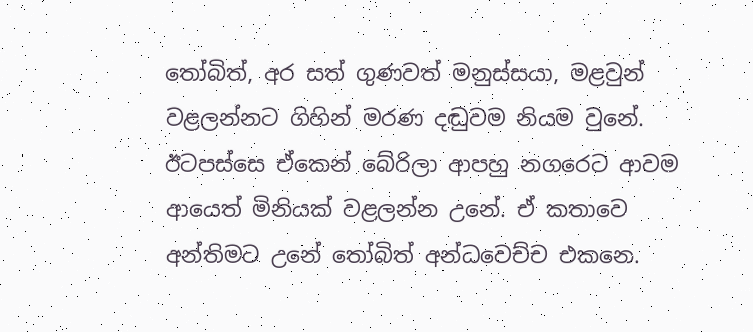තෝබිත්, අර සත් ගුණවත් මනුස්සයා, මළවුන් වළලන්නට ගිහින් මරණ දඬුවම නියම වුනේ. ඊටපස්සෙ ඒකෙන් බේරිලා ආපහු නගරෙට ආවම ආයෙත් මිනියක් වළලන්න උනේ. ඒ කතාවෙ අන්තිමට උනේ තෝබිත් අන්ධවෙච්ච එකනෙ.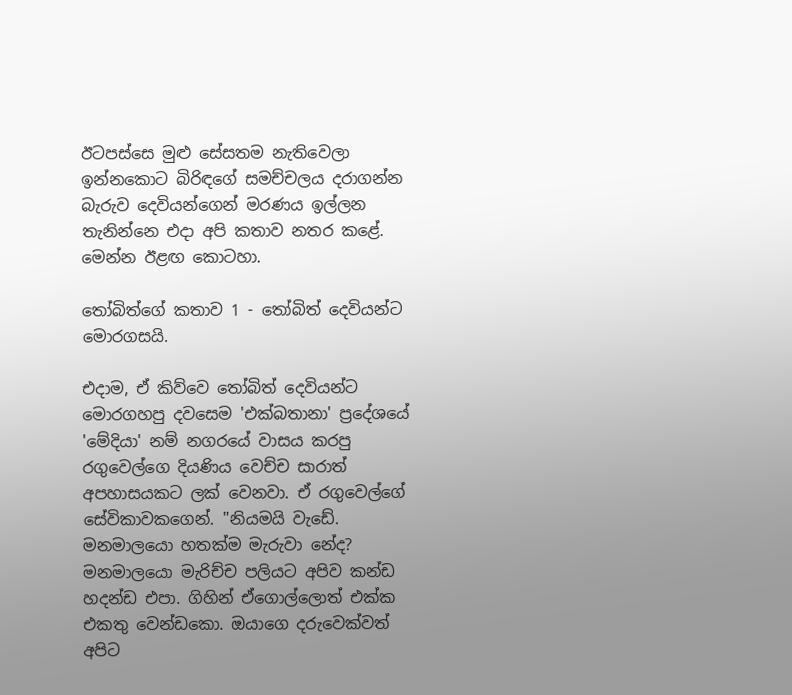ඊටපස්සෙ මුළු සේසතම නැතිවෙලා ඉන්නකොට බිරිඳගේ සමච්චලය දරාගන්න බැරුව දෙවියන්ගෙන් මරණය ඉල්ලන තැනින්නෙ එදා අපි කතාව නතර කළේ. මෙන්න ඊළඟ කොටහා.

තෝබිත්ගේ කතාව 1 - තෝබිත් දෙවියන්ට මොරගසයි.

එදාම, ඒ කිව්වෙ තෝබිත් දෙවියන්ට මොරගහපු දවසෙම 'එක්බතානා' ප්‍රදේශයේ 'මේදියා' නම් නගරයේ වාසය කරපු රගුවෙල්ගෙ දියණිය වෙච්ච සාරාත් අපහාසයකට ලක් වෙනවා. ඒ රගුවෙල්ගේ සේවිකාවකගෙන්. "නියමයි වැඩේ. මනමාලයො හතක්ම මැරුවා නේද? මනමාලයො මැරිච්ච පලියට අපිව කන්ඩ හදන්ඩ එපා. ගිහින් ඒගොල්ලොත් එක්ක එකතු වෙන්ඩකො. ඔයාගෙ දරුවෙක්වත් අපිට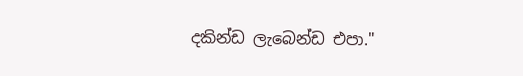දකින්ඩ ලැබෙන්ඩ එපා."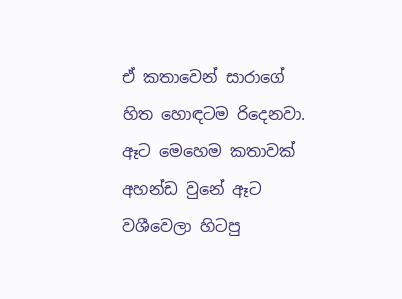ඒ කතාවෙන් සාරාගේ හිත හොඳටම රිදෙනවා. ඈට මෙහෙම කතාවක් අහන්ඩ වුනේ ඈට වශීවෙලා හිටපු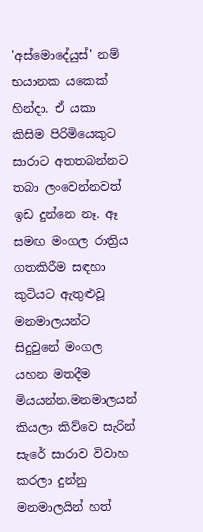'අස්මොදේයුස්' නම් භයානක යකෙක් හින්දා. ඒ යකා කිසිම පිරිමියෙකුට සාරාට අතතබන්නට තබා ලංවෙන්නවත් ඉඩ දුන්නෙ නෑ. ඈ සමඟ මංගල රාත්‍රිය ගතකිරීම සඳහා කුටියට ඇතුළුවූ මනමාලයන්ට සිදුවුනේ මංගල යහන මතදීම මියයන්න.මනමාලයන් කියලා කිව්වෙ සැරින් සැරේ සාරාව විවාහ කරලා දුන්නු මනමාලයින් හත්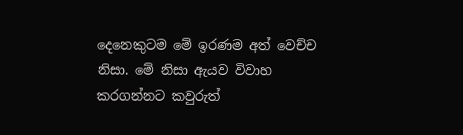දෙනෙකුටම මේ ඉරණම අත් වෙච්ච නිසා. මේ නිසා ඇයව විවාහ කරගන්නට කවුරුත්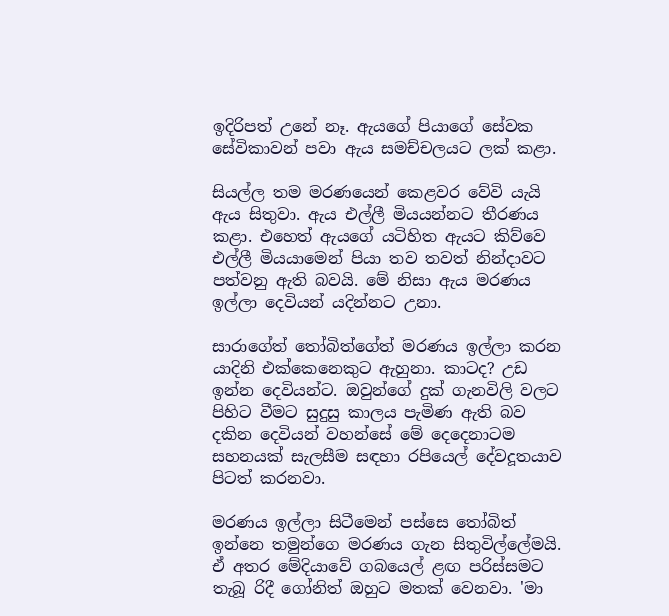ඉදිරිපත් උනේ නෑ. ඇයගේ පියාගේ සේවක සේවිකාවන් පවා ඇය සමච්චලයට ලක් කළා.

සියල්ල තම මරණයෙන් කෙළවර වේවි යැයි ඇය සිතුවා. ඇය එල්ලී මියයන්නට තීරණය කළා. එහෙත් ඇයගේ යටිහිත ඇයට කිව්වෙ එල්ලී මියයාමෙන් පියා තව තවත් නින්දාවට පත්වනු ඇති බවයි. මේ නිසා ඇය මරණය ඉල්ලා දෙවියන් යදින්නට උනා.

සාරාගේත් තෝබිත්ගේත් මරණය ඉල්ලා කරන යාදිනි එක්කෙනෙකුට ඇහුනා. කාටද? උඩ ඉන්න දෙවියන්ට. ඔවුන්ගේ දුක් ගැනවිලි වලට පිහිට වීමට සුදුසු කාලය පැමිණ ඇති බව දකින දෙවියන් වහන්සේ මේ දෙදෙනාටම සහනයක් සැලසීම සඳහා රපියෙල් දේවදූතයාව පිටත් කරනවා.

මරණය ඉල්ලා සිටීමෙන් පස්සෙ තෝබිත් ඉන්නෙ තමුන්ගෙ මරණය ගැන සිතුවිල්ලේමයි. ඒ අතර මේදියාවේ ගබයෙල් ළඟ පරිස්සමට තැබූ රිදී ගෝනිත් ඔහුට මතක් වෙනවා. 'මා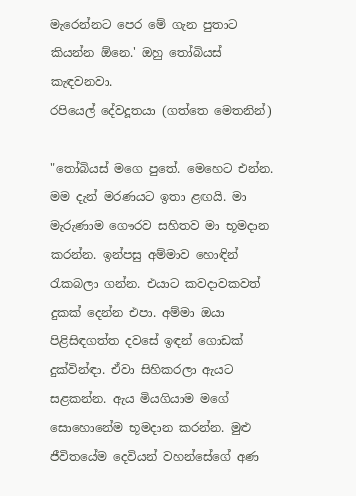මැරෙන්නට පෙර මේ ගැන පුතාට කියන්න ඕනෙ.' ඔහු තෝබියස් කැඳවනවා.
රපියෙල් දේවදූතයා (ගත්තෙ මෙතනින්)

"තෝබියස් මගෙ පුතේ. මෙහෙට එන්න. මම දැන් මරණයට ඉතා ළඟයි. මා මැරුණාම ගෞරව සහිතව මා භූමදාන කරන්න. ඉන්පසු අම්මාව හොඳින් රැකබලා ගන්න. එයාට කවදාවකවත් දුකක් දෙන්න එපා. අම්මා ඔයා පිළිසිඳගත්ත දවසේ ඉඳන් ගොඩක් දුක්වින්ඳා. ඒවා සිහිකරලා ඇයට සළකන්න. ඇය මියගියාම මගේ සොහොනේම භූමදාන කරන්න. මුළු ජීවිතයේම දෙවියන් වහන්සේගේ අණ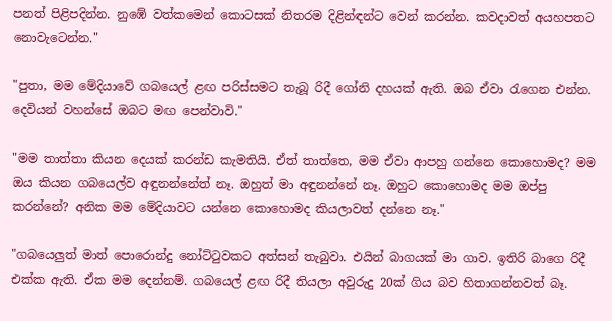පනත් පිළිපදින්න. නුඹේ වත්කමෙන් කොටසක් නිතරම දිළින්ඳන්ට වෙන් කරන්න. කවදාවත් අයහපතට නොවැටෙන්න."

"පුතා, මම මේදියාවේ ගබයෙල් ළඟ පරිස්සමට තැබූ රිදී ගෝනි දහයක් ඇති. ඔබ ඒවා රැගෙන එන්න. දෙවියන් වහන්සේ ඔබට මඟ පෙන්වාවි."

"මම තාත්තා කියන දෙයක් කරන්ඩ කැමතියි. ඒත් තාත්තෙ, මම ඒවා ආපහු ගන්නෙ කොහොමද? මම ඔය කියන ගබයෙල්ව අඳුනන්නේත් නෑ. ඔහුත් මා අඳුනන්නේ නෑ. ඔහුට කොහොමද මම ඔප්පු කරන්නේ? අනික මම මේදියාවට යන්නෙ කොහොමද කියලාවත් දන්නෙ නෑ."

"ගබයෙලුත් මාත් පොරොන්දු නෝට්ටුවකට අත්සන් තැබුවා. එයින් බාගයක් මා ගාව. ඉතිරි බාගෙ රිදී එක්ක ඇති. ඒක මම දෙන්නම්. ගබයෙල් ළඟ රිදී තියලා අවුරුදු 20ක් ගිය බව හිතාගන්නවත් බෑ.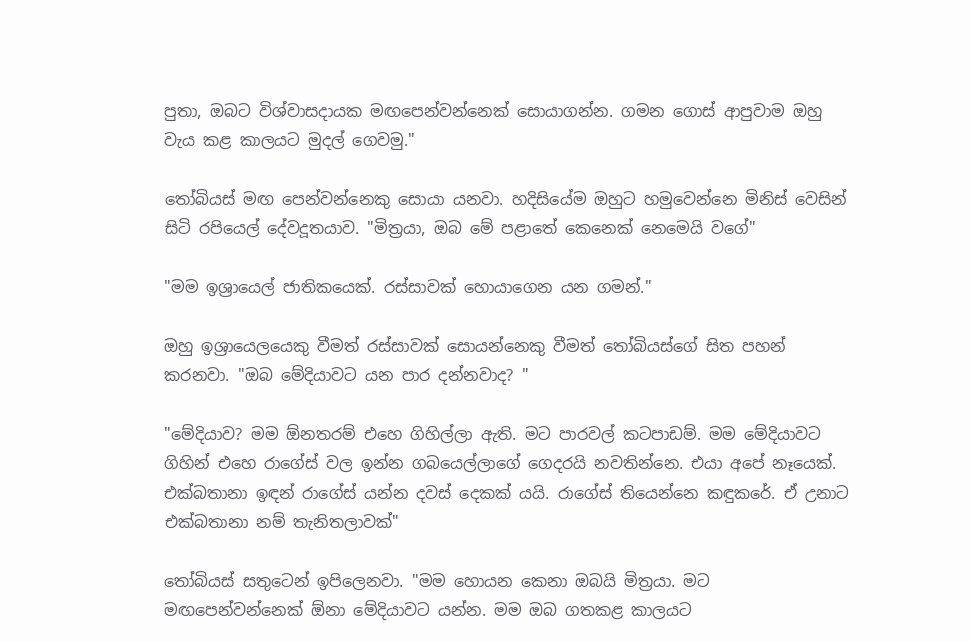පුතා, ඔබට විශ්වාසදායක මඟපෙන්වන්නෙක් සොයාගන්න. ගමන ගොස් ආපුවාම ඔහු වැය කළ කාලයට මුදල් ගෙවමු."

තෝබියස් මඟ පෙන්වන්නෙකු සොයා යනවා. හදිසියේම ඔහුට හමුවෙන්නෙ මිනිස් වෙසින් සිටි රපියෙල් දේවදූතයාව. "මිත්‍රයා, ඔබ මේ පළාතේ කෙනෙක් නෙමෙයි වගේ"

"මම ඉශ්‍රායෙල් ජාතිකයෙක්. රස්සාවක් හොයාගෙන යන ගමන්."

ඔහු ඉශ්‍රායෙලයෙකු වීමත් රස්සාවක් සොයන්නෙකු වීමත් තෝබියස්ගේ සිත පහන් කරනවා. "ඔබ මේදියාවට යන පාර දන්නවාද? "

"මේදියාව? මම ඕනතරම් එහෙ ගිහිල්ලා ඇති. මට පාරවල් කටපාඩම්. මම මේදියාවට ගිහින් එහෙ රාගේස් වල ඉන්න ගබයෙල්ලාගේ ගෙදරයි නවතින්නෙ. එයා අපේ නෑයෙක්. එක්බතානා ඉඳන් රාගේස් යන්න දවස් දෙකක් යයි. රාගේස් තියෙන්නෙ කඳුකරේ. ඒ උනාට එක්බතානා නම් තැනිතලාවක්"

තෝබියස් සතුටෙන් ඉපිලෙනවා. "මම හොයන කෙනා ඔබයි මිත්‍රයා. මට මඟපෙන්වන්නෙක් ඕනා මේදියාවට යන්න. මම ඔබ ගතකළ කාලයට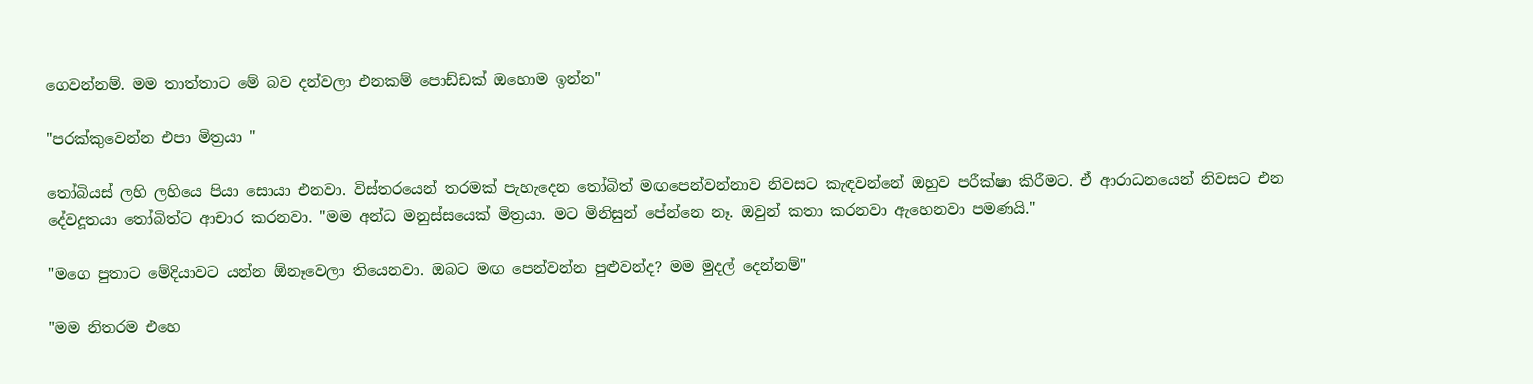ගෙවන්නම්. මම තාත්තාට මේ බව දන්වලා එනකම් පොඩ්ඩක් ඔහොම ඉන්න"

"පරක්කුවෙන්න එපා මිත්‍රයා "

තෝබියස් ලහි ලහියෙ පියා සොයා එනවා. විස්තරයෙන් තරමක් පැහැදෙන තෝබිත් මඟපෙන්වන්නාව නිවසට කැඳවන්නේ ඔහුව පරීක්ෂා කිරීමට. ඒ ආරාධනයෙන් නිවසට එන දේවදූතයා තෝබිත්ට ආචාර කරනවා. "මම අන්ධ මනුස්සයෙක් මිත්‍රයා. මට මිනිසුන් පේන්නෙ නෑ. ඔවුන් කතා කරනවා ඇහෙනවා පමණයි."

"මගෙ පුතාට මේදියාවට යන්න ඕනෑවෙලා තියෙනවා. ඔබට මඟ පෙන්වන්න පුළුවන්ද? මම මුදල් දෙන්නම්"

"මම නිතරම එහෙ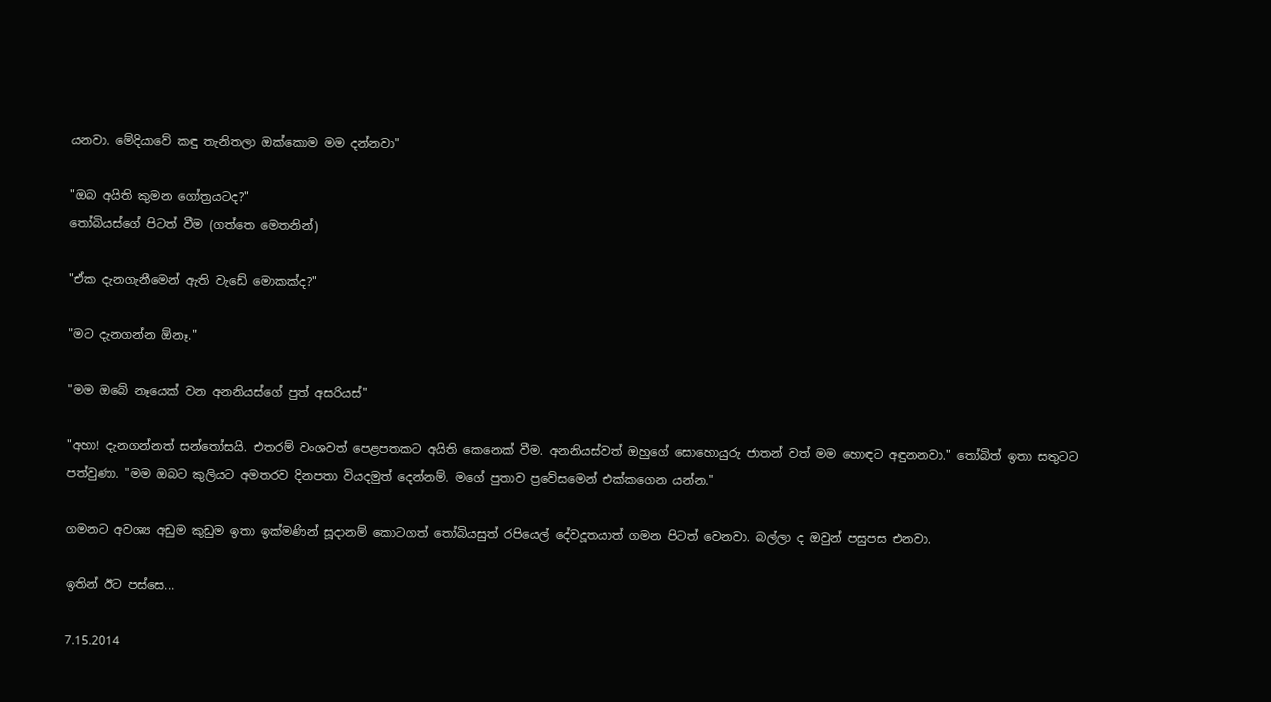යනවා. මේදියාවේ කඳු තැනිතලා ඔක්කොම මම දන්නවා"

"ඔබ අයිති කුමන ගෝත්‍රයටද?"
තෝබියස්ගේ පිටත් වීම (ගත්තෙ මෙතනින්)

"ඒක දැනගැනීමෙන් ඇති වැඩේ මොකක්ද?"

"මට දැනගන්න ඕනෑ."

"මම ඔබේ නෑයෙක් වන අනනියස්ගේ පුත් අසරියස්"

"අහා! දැනගන්නත් සන්තෝසයි. එතරම් වංශවත් පෙළපතකට අයිති කෙනෙක් වීම. අනනියස්වත් ඔහුගේ සොහොයුරු ජාතන් වත් මම හොඳට අඳුනනවා." තෝබිත් ඉතා සතුටට පත්වුණා. "මම ඔබට කුලියට අමතරව දිනපතා වියදමුත් දෙන්නම්. මගේ පුතාව ප්‍රවේසමෙන් එක්කගෙන යන්න."

ගමනට අවශ්‍ය අඩුම කුඩුම ඉතා ඉක්මණින් සූදානම් කොටගත් තෝබියසුත් රපියෙල් දේවදූතයාත් ගමන පිටත් වෙනවා. බල්ලා ද ඔවුන් පසුපස එනවා.

ඉතින් ඊට පස්සෙ...

7.15.2014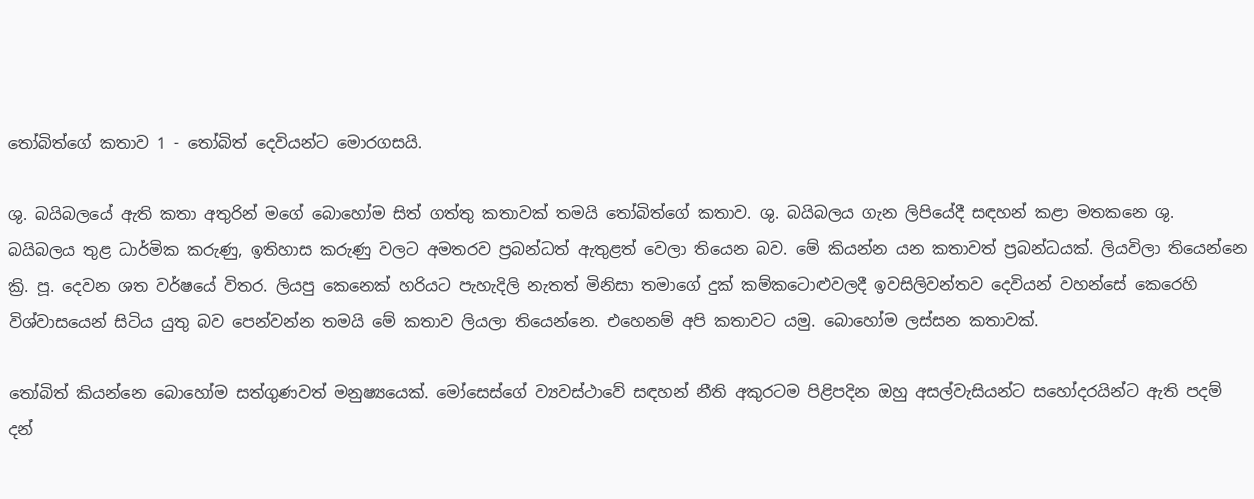තෝබිත්ගේ කතාව 1 - තෝබිත් දෙවියන්ට මොරගසයි.

ශු. බයිබලයේ ඇති කතා අතුරින් මගේ බොහෝම සිත් ගත්තු කතාවක් තමයි තෝබිත්ගේ කතාව. ශු. බයිබලය ගැන ලිපියේදී සඳහන් කළා මතකනෙ ශු. බයිබලය තුළ ධාර්මික කරුණු, ඉතිහාස කරුණු වලට අමතරව ප්‍රබන්ධත් ඇතුළත් වෙලා තියෙන බව. මේ කියන්න යන කතාවත් ප්‍රබන්ධයක්. ලියවිලා තියෙන්නෙ ක්‍රි. පූ. දෙවන ශත වර්ෂයේ විතර. ලියපු කෙනෙක් හරියට පැහැදිලි නැතත් මිනිසා තමාගේ දුක් කම්කටොළුවලදී ඉවසිලිවන්තව දෙවියන් වහන්සේ කෙරෙහි විශ්වාසයෙන් සිටිය යුතු බව පෙන්වන්න තමයි මේ කතාව ලියලා තියෙන්නෙ. එහෙනම් අපි කතාවට යමු. බොහෝම ලස්සන කතාවක්.

තෝබිත් කියන්නෙ බොහෝම සත්ගුණවත් මනුෂ්‍යයෙක්. මෝසෙස්ගේ ව්‍යවස්ථාවේ සඳහන් නීති අකුරටම පිළිපදින ඔහු අසල්වැසියන්ට සහෝදරයින්ට ඇති පදම් දන්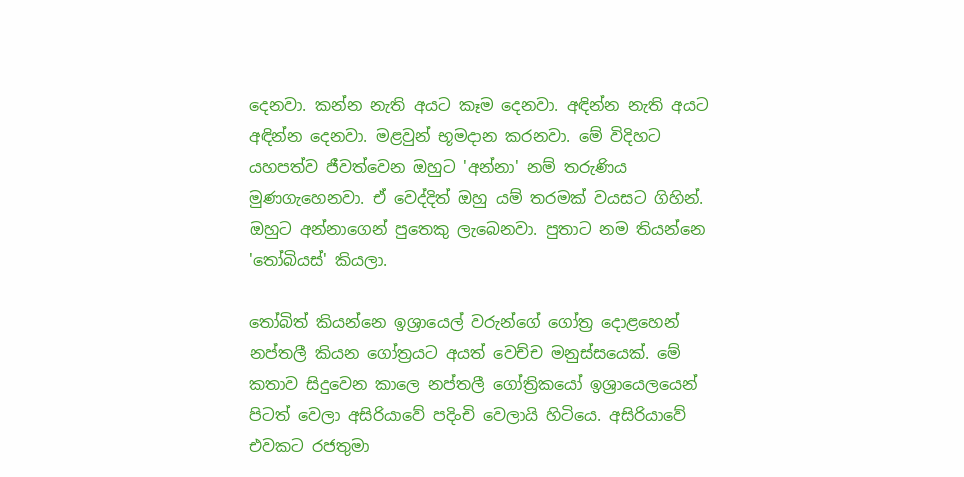දෙනවා. කන්න නැති අයට කෑම දෙනවා. අඳින්න නැති අයට අඳින්න දෙනවා. මළවුන් භූමදාන කරනවා. මේ විදිහට යහපත්ව ජීවත්වෙන ඔහුට 'අන්නා' නම් තරුණිය මුණගැහෙනවා. ඒ වෙද්දිත් ඔහු යම් තරමක් වයසට ගිහින්. ඔහුට අන්නාගෙන් පුතෙකු ලැබෙනවා. පුතාට නම තියන්නෙ 'තෝබියස්' කියලා.

තෝබිත් කියන්නෙ ඉශ්‍රායෙල් වරුන්ගේ ගෝත්‍ර දොළහෙන් නප්තලී කියන ගෝත්‍රයට අයත් වෙච්ච මනුස්සයෙක්. මේ කතාව සිදුවෙන කාලෙ නප්තලී ගෝත්‍රිකයෝ ඉශ්‍රායෙලයෙන් පිටත් වෙලා අසිරියාවේ පදිංචි වෙලායි හිටියෙ. අසිරියාවේ එවකට රජතුමා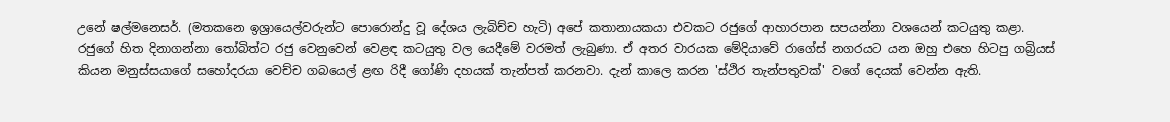උනේ ෂල්මනෙසර්. (මතකනෙ ඉශ්‍රායෙල්වරුන්ට පොරොන්දු වූ දේශය ලැබිච්ච හැටි) අපේ කතානායකයා එවකට රජුගේ ආහාරපාන සපයන්නා වශයෙන් කටයුතු කළා. රජුගේ හිත දිනාගන්නා තෝබිත්ට රජු වෙනුවෙන් වෙළඳ කටයුතු වල යෙදීමේ වරමත් ලැබුණා. ඒ අතර වාරයක මේදියාවේ රාගේස් නගරයට යන ඔහු එහෙ හිටපු ගබ්‍රියස් කියන මනුස්සයාගේ සහෝදරයා වෙච්ච ගබයෙල් ළඟ රිදී ගෝණි දහයක් තැන්පත් කරනවා. දැන් කාලෙ කරන 'ස්ථිර තැන්පතුවක්' වගේ දෙයක් වෙන්න ඇති.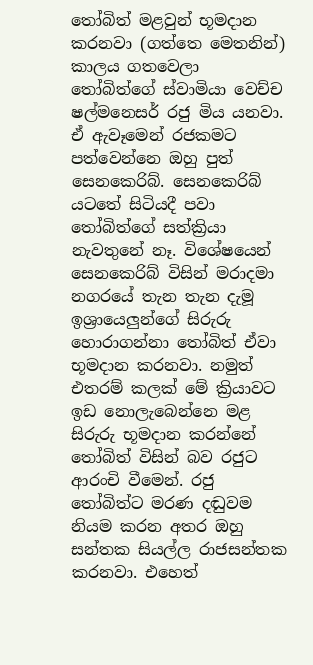තෝබිත් මළවුන් භූමදාන කරනවා (ගත්තෙ මෙතනින්)
කාලය ගතවෙලා තෝබිත්ගේ ස්වාමියා වෙච්ච ෂල්මනෙසර් රජු මිය යනවා. ඒ ඇවෑමෙන් රජකමට පත්වෙන්නෙ ඔහු පුත් සෙනකෙරිබ්. සෙනකෙරිබ් යටතේ සිටියදී පවා තෝබිත්ගේ සත්ක්‍රියා නැවතුනේ නෑ. විශේෂයෙන් සෙනකෙරිබ් විසින් මරාදමා නගරයේ තැන තැන දැමූ ඉශ්‍රායෙලුන්ගේ සිරුරු හොරාගන්නා තෝබිත් ඒවා භූමදාන කරනවා. නමුත් එතරම් කලක් මේ ක්‍රියාවට ඉඩ නොලැබෙන්නෙ මළ සිරුරු භූමදාන කරන්නේ තෝබිත් විසින් බව රජුට ආරංචි වීමෙන්. රජු තෝබිත්ට මරණ දඬුවම නියම කරන අතර ඔහු සන්තක සියල්ල රාජසන්තක කරනවා. එහෙත්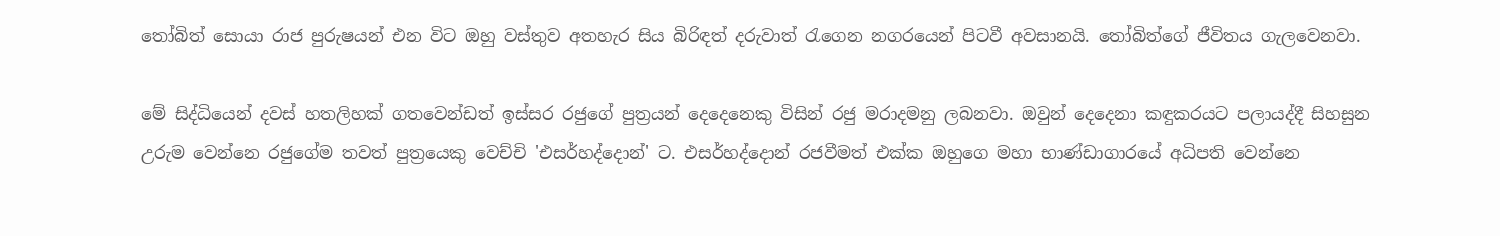තෝබිත් සොයා රාජ පුරුෂයන් එන විට ඔහු වස්තුව අතහැර සිය බිරිඳත් දරුවාත් රැගෙන නගරයෙන් පිටවී අවසානයි. තෝබිත්ගේ ජීවිතය ගැලවෙනවා.

මේ සිද්ධියෙන් දවස් හතලිහක් ගතවෙන්ඩත් ඉස්සර රජුගේ පුත්‍රයන් දෙදෙනෙකු විසින් රජු මරාදමනු ලබනවා. ඔවුන් දෙදෙනා කඳුකරයට පලායද්දී සිහසුන උරුම වෙන්නෙ රජුගේම තවත් පුත්‍රයෙකු වෙච්චි 'එසර්හද්දොන්' ට. එසර්හද්දොන් රජවීමත් එක්ක ඔහුගෙ මහා භාණ්ඩාගාරයේ අධිපති වෙන්නෙ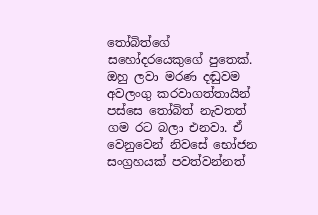තෝබිත්ගේ සහෝදරයෙකුගේ පුතෙක්. ඔහු ලවා මරණ දඬුවම අවලංගු කරවාගත්තායින් පස්සෙ තෝබිත් නැවතත් ගම රට බලා එනවා. ඒ වෙනුවෙන් නිවසේ භෝජන සංග්‍රහයක් පවත්වන්නත්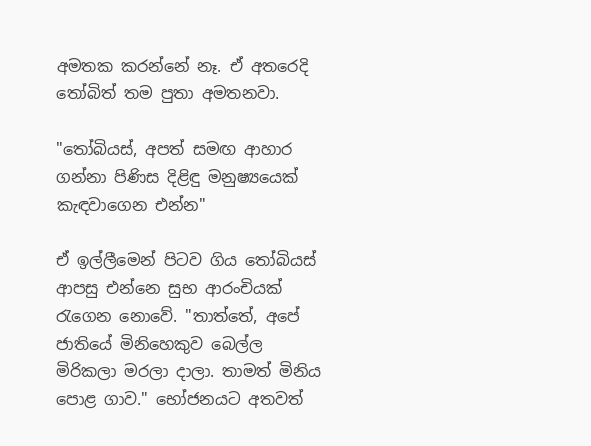අමතක කරන්නේ නෑ. ඒ අතරෙදි තෝබිත් තම පුතා අමතනවා.

"තෝබියස්, අපත් සමඟ ආහාර ගන්නා පිණිස දිළිඳු මනුෂ්‍යයෙක් කැඳවාගෙන එන්න"

ඒ ඉල්ලීමෙන් පිටව ගිය තෝබියස් ආපසු එන්නෙ සුභ ආරංචියක් රැගෙන නොවේ. "තාත්තේ, අපේ ජාතියේ මිනිහෙකුව බෙල්ල මිරිකලා මරලා දාලා. තාමත් මිනිය පොළ ගාව." භෝජනයට අතවත්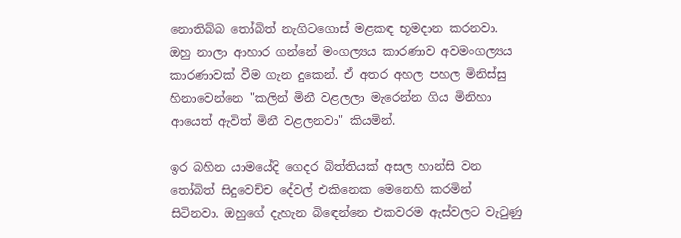නොතිබ්බ තෝබිත් නැගිටගොස් මළකඳ භූමදාන කරනවා. ඔහු නාලා ආහාර ගන්නේ මංගල්‍යය කාරණාව අවමංගල්‍යය කාරණාවක් වීම ගැන දුකෙන්. ඒ අතර අහල පහල මිනිස්සු හිනාවෙන්නෙ "කලින් මිනී වළලලා මැරෙන්න ගිය මිනිහා ආයෙත් ඇවිත් මිනී වළලනවා" කියමින්.

ඉර බහින යාමයේදි ගෙදර බිත්තියක් අසල හාන්සි වන තෝබිත් සිදුවෙච්ච දේවල් එකිනෙක මෙනෙහි කරමින් සිටිනවා. ඔහුගේ දැහැන බිඳෙන්නෙ එකවරම ඇස්වලට වැටුණු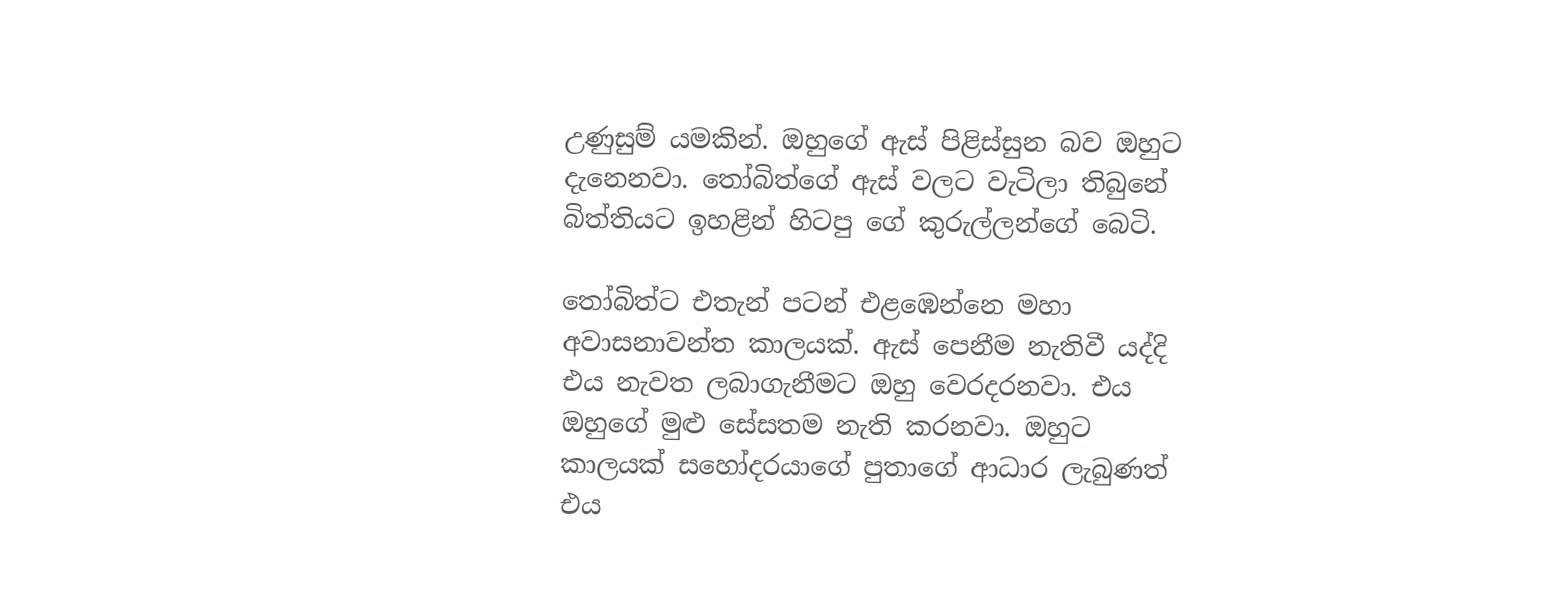උණුසුම් යමකින්. ඔහුගේ ඇස් පිළිස්සුන බව ඔහුට දැනෙනවා. තෝබිත්ගේ ඇස් වලට වැටිලා තිබුනේ බිත්තියට ඉහළින් හිටපු ගේ කුරුල්ලන්ගේ බෙටි.

තෝබිත්ට එතැන් පටන් එළඹෙන්නෙ මහා අවාසනාවන්ත කාලයක්. ඇස් පෙනීම නැතිවී යද්දි එය නැවත ලබාගැනීමට ඔහු වෙරදරනවා. එය ඔහුගේ මුළු සේසතම නැති කරනවා. ඔහුට කාලයක් සහෝදරයාගේ පුතාගේ ආධාර ලැබුණත් එය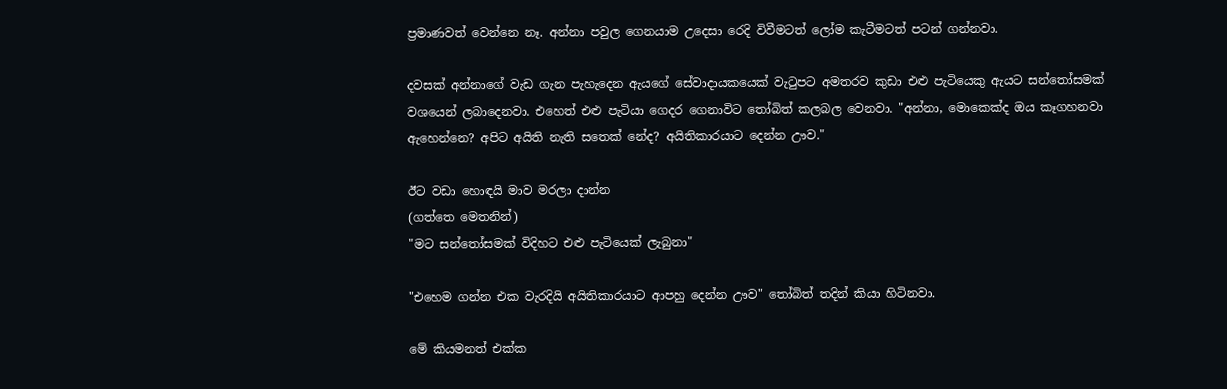ප්‍රමාණවත් වෙන්නෙ නෑ. අන්නා පවුල ගෙනයාම උදෙසා රෙදි විවීමටත් ලෝම කැටීමටත් පටන් ගන්නවා.

දවසක් අන්නාගේ වැඩ ගැන පැහැදෙන ඇයගේ සේවාදායකයෙක් වැටුපට අමතරව කුඩා එළු පැටියෙකු ඇයට සන්තෝසමක් වශයෙන් ලබාදෙනවා. එහෙත් එළු පැටියා ගෙදර ගෙනාවිට තෝබිත් කලබල වෙනවා. "අන්නා, මොකෙක්ද ඔය කෑගහනවා ඇහෙන්නෙ? අපිට අයිති නැති සතෙක් නේද? අයිතිකාරයාට දෙන්න ඌව."

ඊට වඩා හොඳයි මාව මරලා දාන්න
(ගත්තෙ මෙතනින්)
"මට සන්තෝසමක් විදිහට එළු පැටියෙක් ලැබුනා"

"එහෙම ගන්න එක වැරදියි අයිතිකාරයාට ආපහු දෙන්න ඌව" තෝබිත් තදින් කියා හිටිනවා.

මේ කියමනත් එක්ක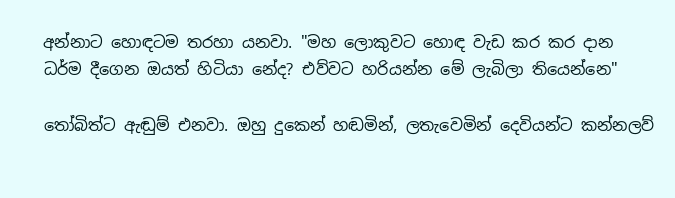අන්නාට හොඳටම තරහා යනවා. "මහ ලොකුවට හොඳ වැඩ කර කර දාන ධර්ම දීගෙන ඔයත් හිටියා නේද? එව්වට හරියන්න මේ ලැබිලා තියෙන්නෙ"

තෝබිත්ට ඇඬුම් එනවා. ඔහු දුකෙන් හඬමින්, ලතැවෙමින් දෙවියන්ට කන්නලව්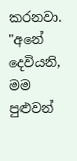කරනවා. "අනේ දෙවියනි, මම පුළුවන්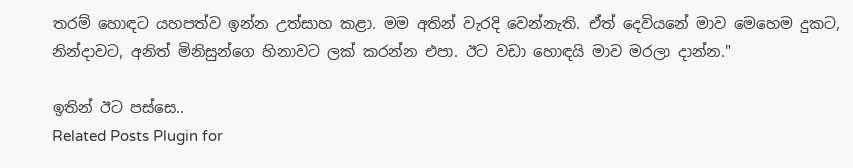තරම් හොඳට යහපත්ව ඉන්න උත්සාහ කළා. මම අතින් වැරදි වෙන්නැති. ඒත් දෙවියනේ මාව මෙහෙම දුකට, නින්දාවට, අනිත් මිනිසුන්ගෙ හිනාවට ලක් කරන්න එපා. ඊට වඩා හොඳයි මාව මරලා දාන්න."

ඉතින් ඊට පස්සෙ..
Related Posts Plugin for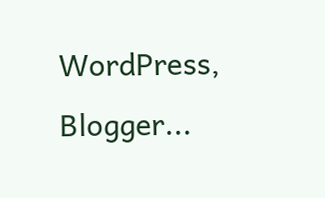WordPress, Blogger...